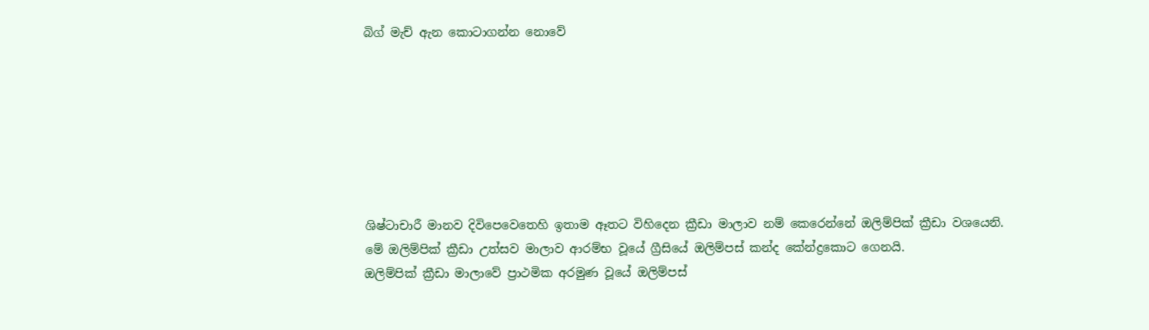බිග් මැච් ඇන කොටාගන්න නොවේ







ශිෂ්ටාචාරී මානව දිවිපෙවෙතෙහි ඉතාම ඈතට විහිදෙන ක්‍රීඩා මාලාව නම් කෙරෙන්නේ ඔලිම්පික් ක්‍රීඩා වශයෙනි.
මේ ඔලිම්පික් ක්‍රීඩා උත්සව මාලාව ආරම්භ වූයේ ග්‍රීසියේ ඔලිම්පස් කන්ද කේන්ද්‍රකොට ගෙනයි.
ඔලිම්පික් ක්‍රීඩා මාලාවේ ප්‍රාථමික අරමුණ වූයේ ඔලිම්පස්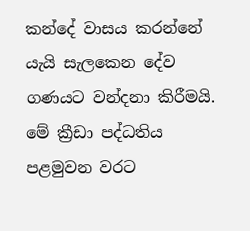කන්දේ වාසය කරන්නේ යැයි සැලකෙන දේව ගණයට වන්දනා කිරීමයි.
මේ ක්‍රීඩා පද්ධතිය පළමුවන වරට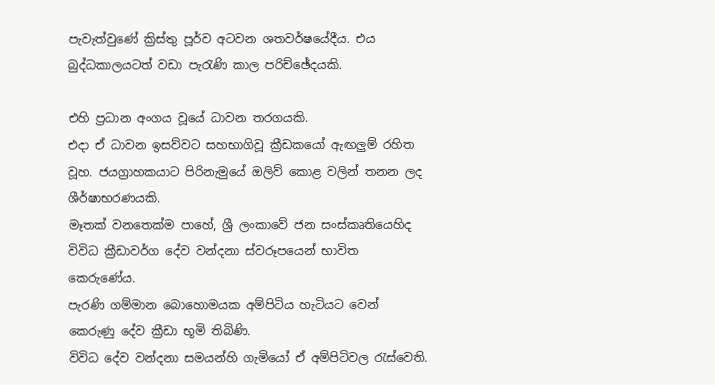පැවැත්වුණේ ක්‍රිස්තු පූර්ව අටවන ශතවර්ෂයේදීය. එය බුද්ධකාලයටත් වඩා පැරැණි කාල පරිච්ඡේදයකි.

එහි ප්‍රධාන අංගය වූයේ ධාවන තරගයකි.
එදා ඒ ධාවන ඉසව්වට සහභාගිවූ ක්‍රීඩකයෝ ඇඟලුම් රහිත වූහ. ජයග්‍රාහකයාට පිරිනැමුයේ ඔලිව් කොළ වලින් තනන ලද ශීර්ෂාභරණයකි.
මෑතක් වනතෙක්ම පාහේ, ශ්‍රී ලංකාවේ ජන සංස්කෘතියෙහිද විවිධ ක්‍රීඩාවර්ග දේව වන්දනා ස්වරූපයෙන් භාවිත කෙරුණේය.
පැරණි ගම්මාන බොහොමයක අම්පිටිය හැටියට වෙන් කෙරුණු දේව ක්‍රීඩා භූමි තිබිණි.
විවිධ දේව වන්දනා සමයන්හි ගැමියෝ ඒ අම්පිටිවල රැස්වෙති.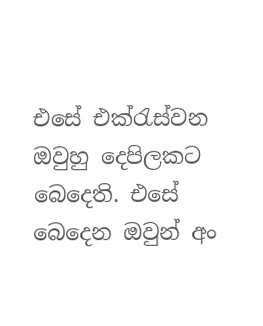එසේ එක්රැස්වන ඔවුහු දෙපිලකට බෙදෙති. එසේ බෙදෙන ඔවුන් අං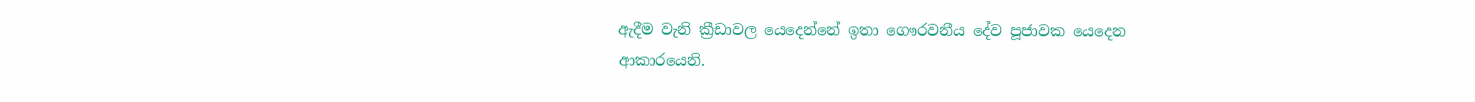ඇදීම වැනි ක්‍රීඩාවල යෙදෙන්නේ ඉතා ගෞරවනීය දේව පූජාවක යෙදෙන ආකාරයෙනි.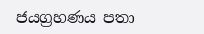ජයග්‍රහණය පතා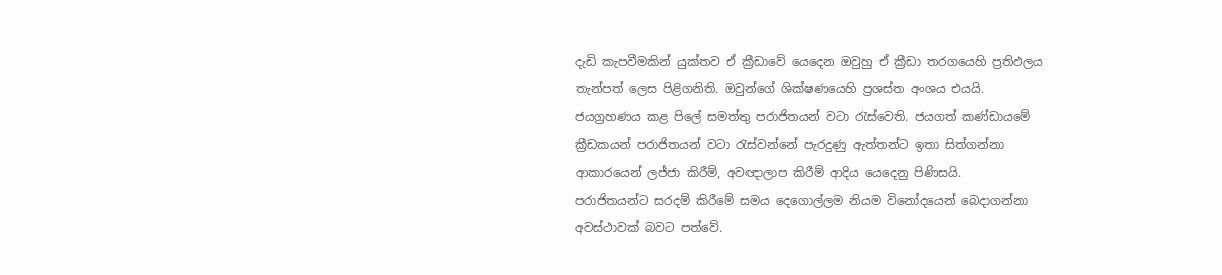දැඩි කැපවීමකින් යුක්තව ඒ ක්‍රීඩාවේ යෙදෙන ඔවුහු ඒ ක්‍රීඩා තරගයෙහි ප්‍රතිඵලය තැන්පත් ලෙස පිළිගනිති. ඔවුන්ගේ ශික්ෂණයෙහි ප්‍රශස්ත අංශය එයයි.
ජයග්‍රහණය කළ පිලේ සමත්තු පරාජිතයන් වටා රැස්වෙති. ජයගත් කණ්ඩායමේ ක්‍රීඩකයන් පරාජිතයන් වටා රැස්වන්නේ පැරදුණු ඇත්තන්ට ඉතා සිත්ගන්නා ආකාරයෙන් ලජ්ජා කිරීම්, අවඥාලාප කිරීම් ආදිය යෙදෙනු පිණිසයි.
පරාජිතයන්ට සරදම් කිරීමේ සමය දෙගොල්ලම නියම විනෝදයෙන් බෙදාගන්නා අවස්ථාවක් බවට පත්වේ.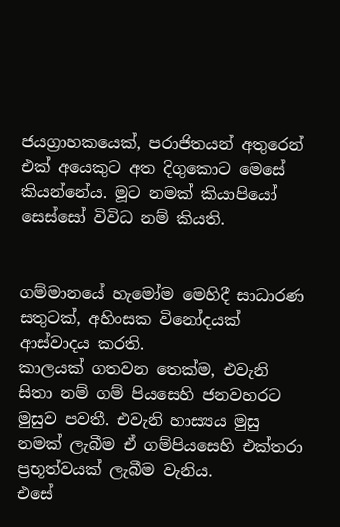ජයග්‍රාහකයෙක්, පරාජිතයන් අතුරෙන් එක් අයෙකුට අත දිගුකොට මෙසේ කියන්නේය. මූට නමක් කියාපියෝ
සෙස්සෝ විවිධ නම් කියති.


ගම්මානයේ හැමෝම මෙහිදී සාධාරණ සතුටක්, අහිංසක විනෝදයක් ආස්වාදය කරති.
කාලයක් ගතවන තෙක්ම, එවැනි සිතා නම් ගම් පියසෙහි ජනවහරට මුසුව පවතී. එවැනි හාස්‍යය මුසු නමක් ලැබීම ඒ ගම්පියසෙහි එක්තරා ප්‍රභූත්වයක් ලැබීම වැනිය.
එසේ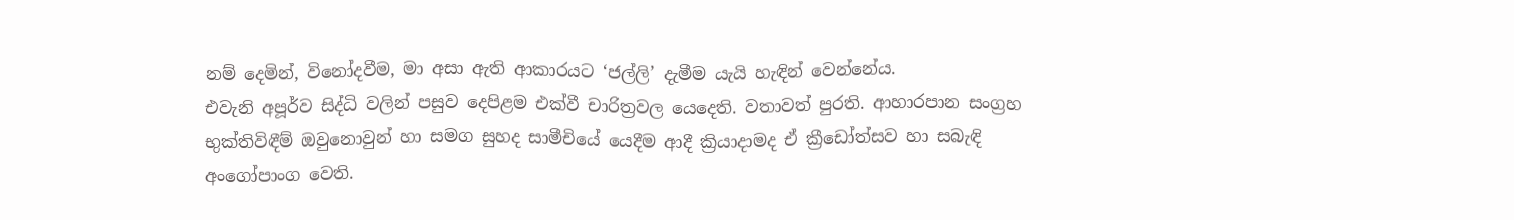නම් දෙමින්, විනෝදවීම, මා අසා ඇති ආකාරයට ‘ජල්ලි’ දැමීම යැයි හැඳින් වෙන්නේය.
එවැනි අපූර්ව සිද්ධි වලින් පසුව දෙපිළම එක්වී චාරිත්‍රවල යෙදෙති. වතාවත් පුරති. ආහාරපාන සංග්‍රහ භුක්තිවිඳීම් ඔවුනොවුන් හා සමග සුහද සාමීචියේ යෙදීම ආදී ක්‍රියාදාමද ඒ ක්‍රීඩෝත්සව හා සබැඳි අංගෝපාංග වෙති.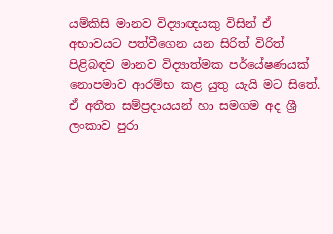යම්කිසි මානව විද්‍යාඥයකු විසින් ඒ අභාවයට පත්වීගෙන යන සිරිත් විරිත් පිළිබඳව මානව විද්‍යාත්මක පර්යේෂණයක් නොපමාව ආරම්භ කළ යුතු යැයි මට සිතේ.
ඒ අතීත සම්ප්‍රදායයන් හා සමගම අද ශ්‍රී ලංකාව පුරා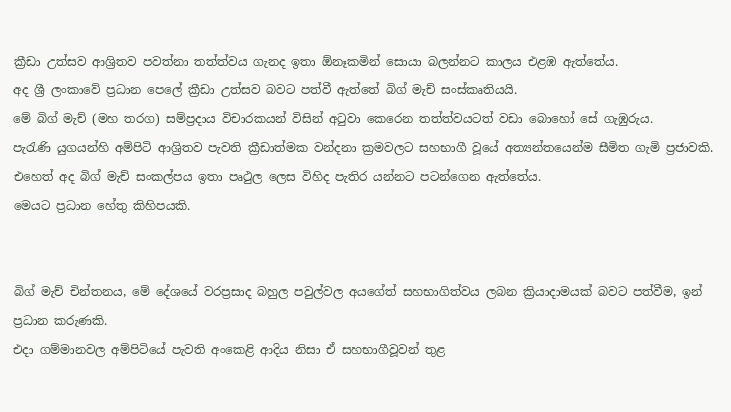ක්‍රීඩා උත්සව ආශ්‍රිතව පවත්නා තත්ත්වය ගැනද ඉතා ඕනෑකමින් සොයා බලන්නට කාලය එළඹ ඇත්තේය.
අද ශ්‍රී ලංකාවේ ප්‍රධාන පෙලේ ක්‍රීඩා උත්සව බවට පත්වී ඇත්තේ බිග් මැච් සංස්කෘතියයි.
මේ බිග් මැච් (මහ තරග) සම්ප්‍රදාය විචාරකයන් විසින් අටුවා කෙරෙන තත්ත්වයටත් වඩා බොහෝ සේ ගැඹුරුය.
පැරැණි යුගයන්හි අම්පිටි ආශ්‍රිතව පැවති ක්‍රීඩාත්මක වන්දනා ක්‍රමවලට සහභාගී වූයේ අත්‍යන්තයෙන්ම සීමිත ගැමි ප්‍රජාවකි.
එහෙත් අද බිග් මැච් සංකල්පය ඉතා පෘථුල ලෙස විහිද පැතිර යන්නට පටන්ගෙන ඇත්තේය.
මෙයට ප්‍රධාන හේතු කිහිපයකි.


බිග් මැච් චින්තනය, මේ දේශයේ වරප්‍රසාද බහුල පවුල්වල අයගේත් සහභාගිත්වය ලබන ක්‍රියාදාමයක් බවට පත්වීම, ඉන් ප්‍රධාන කරුණකි.
එදා ගම්මානවල අම්පිටියේ පැවති අංකෙළි ආදිය නිසා ඒ සහභාගීවූවන් තුළ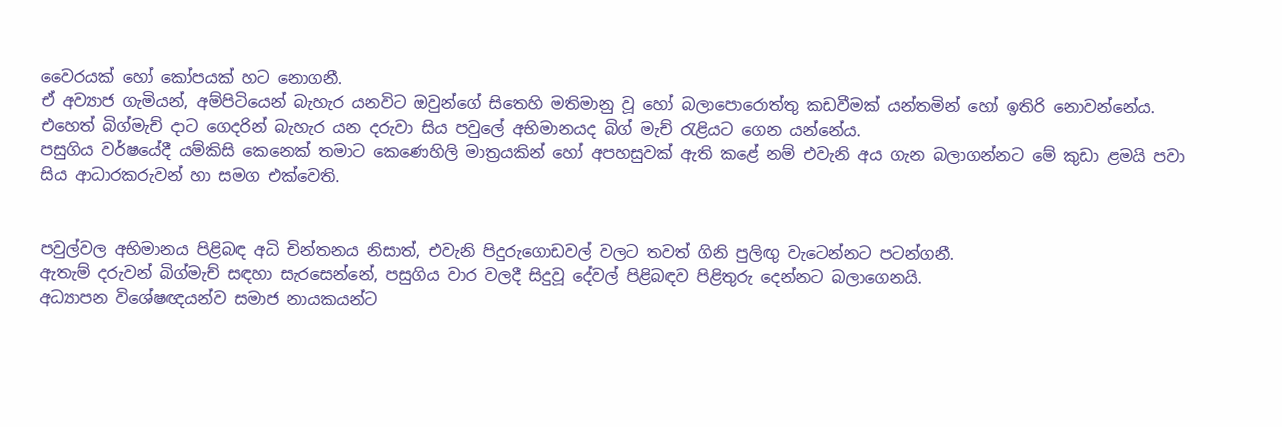වෛරයක් හෝ කෝපයක් හට නොගනී.
ඒ අව්‍යාජ ගැමියන්, අම්පිටියෙන් බැහැර යනවිට ඔවුන්ගේ සිතෙහි මතිමානු වූ හෝ බලාපොරොත්තු කඩවීමක් යන්තමින් හෝ ඉතිරි නොවන්නේය.
එහෙත් බිග්මැච් දාට ගෙදරින් බැහැර යන දරුවා සිය පවුලේ අභිමානයද බිග් මැච් රැළියට ගෙන යන්නේය.
පසුගිය වර්ෂයේදී යම්කිසි කෙනෙක් තමාට කෙණෙහිලි මාත්‍රයකින් හෝ අපහසුවක් ඇති කළේ නම් එවැනි අය ගැන බලාගන්නට මේ කුඩා ළමයි පවා සිය ආධාරකරුවන් හා සමග එක්වෙති.


පවුල්වල අභිමානය පිළිබඳ අධි චින්තනය නිසාත්, එවැනි පිදුරුගොඩවල් වලට තවත් ගිනි පුලිඟු වැටෙන්නට පටන්ගනී.
ඇතැම් දරුවන් බිග්මැච් සඳහා සැරසෙන්නේ, පසුගිය වාර වලදී සිදුවූ දේවල් පිළිබඳව පිළිතුරු දෙන්නට බලාගෙනයි.
අධ්‍යාපන විශේෂඥයන්ව සමාජ නායකයන්ට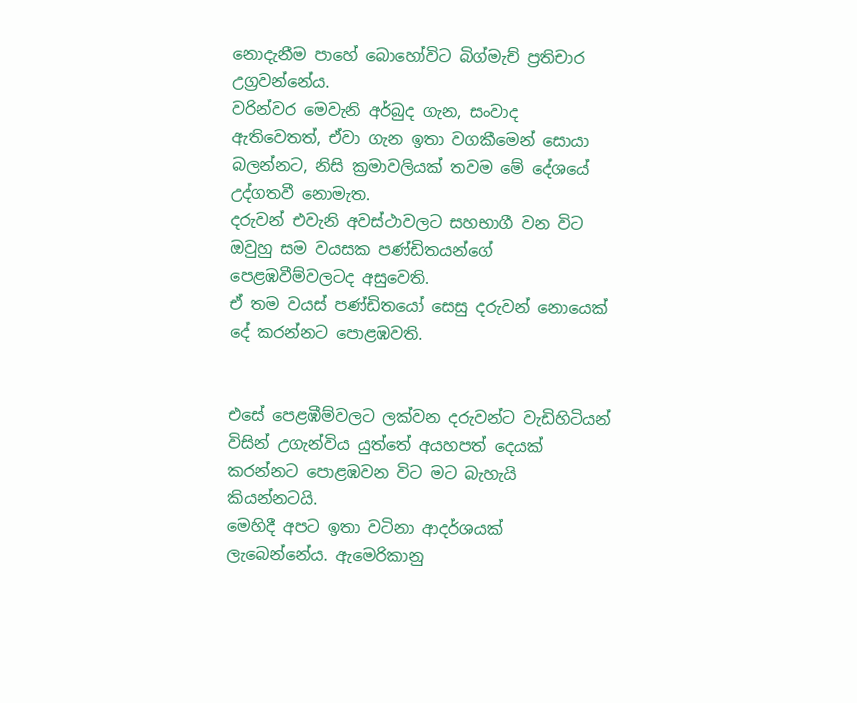නොදැනීම පාහේ බොහෝවිට බිග්මැච් ප්‍රතිචාර උග්‍රවන්නේය.
වරින්වර මෙවැනි අර්බුද ගැන, සංවාද ඇතිවෙතත්, ඒවා ගැන ඉතා වගකීමෙන් සොයා බලන්නට, නිසි ක්‍රමාවලියක් තවම මේ දේශයේ උද්ගතවී නොමැත.
දරුවන් එවැනි අවස්ථාවලට සහභාගී වන විට ඔවුහු සම වයසක පණ්ඩිතයන්ගේ පෙළඹවීම්වලටද අසුවෙති.
ඒ තම වයස් පණ්ඩිතයෝ සෙසු දරුවන් නොයෙක් දේ කරන්නට පොළඹවති.


එසේ පෙළඹීම්වලට ලක්වන දරුවන්ට වැඩිහිටියන් විසින් උගැන්විය යුත්තේ අයහපත් දෙයක් කරන්නට පොළඹවන විට මට බැහැයි කියන්නටයි.
මෙහිදී අපට ඉතා වටිනා ආදර්ශයක් ලැබෙන්නේය. ඇමෙරිකානු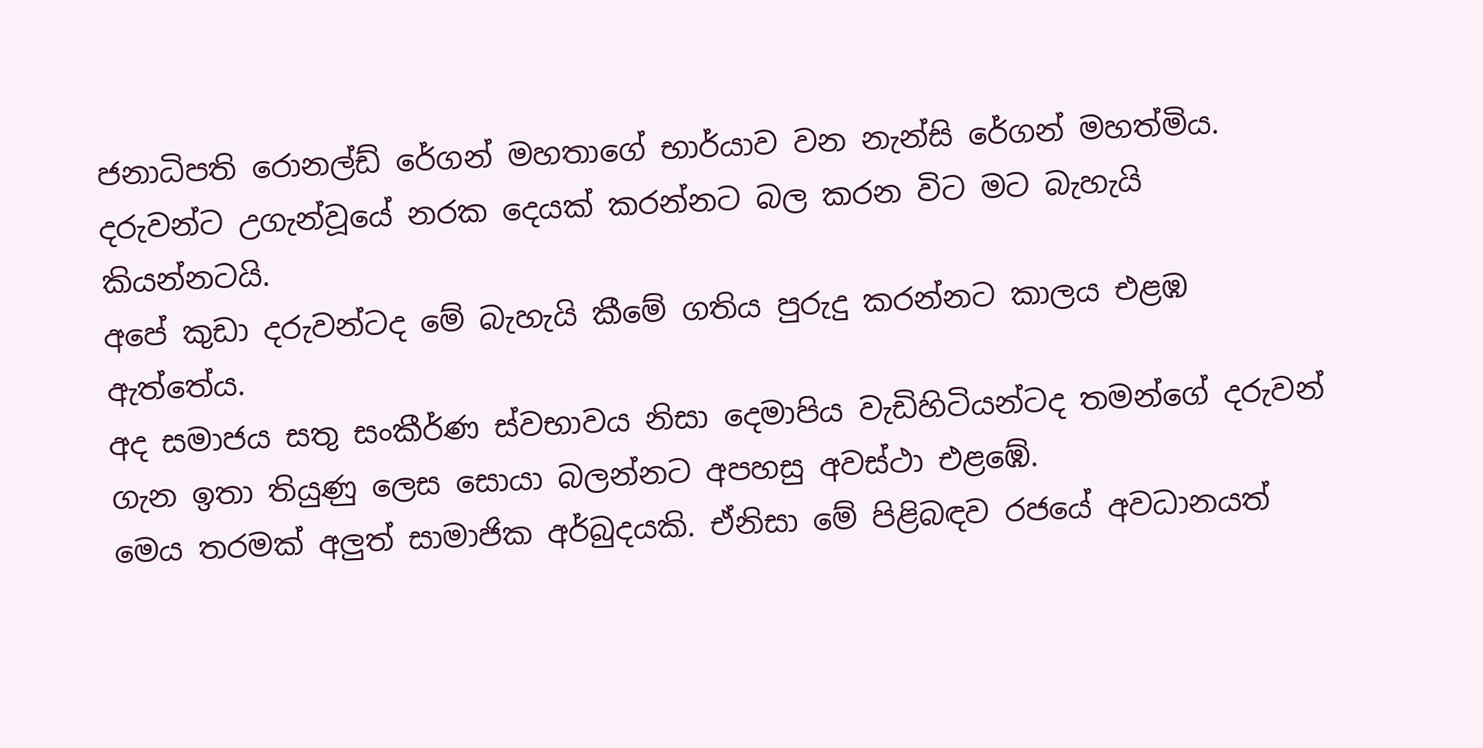ජනාධිපති රොනල්ඩ් රේගන් මහතාගේ භාර්යාව වන නැන්සි රේගන් මහත්මිය. දරුවන්ට උගැන්වූයේ නරක දෙයක් කරන්නට බල කරන විට මට බැහැයි කියන්නටයි.
අපේ කුඩා දරුවන්ටද මේ බැහැයි කීමේ ගතිය පුරුදු කරන්නට කාලය එළඹ ඇත්තේය.
අද සමාජය සතු සංකීර්ණ ස්වභාවය නිසා දෙමාපිය වැඩිහිටියන්ටද තමන්ගේ දරුවන් ගැන ඉතා තියුණු ලෙස සොයා බලන්නට අපහසු අවස්ථා එළඹේ.
මෙය තරමක් අලුත් සාමාජික අර්බුදයකි. ඒනිසා මේ පිළිබඳව රජයේ අවධානයත්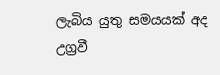ලැබිය යුතු සමයයක් අද උග්‍රවී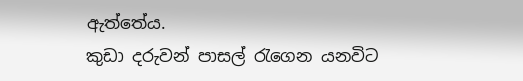ඇත්තේය.
කුඩා දරුවන් පාසල් රැගෙන යනවිට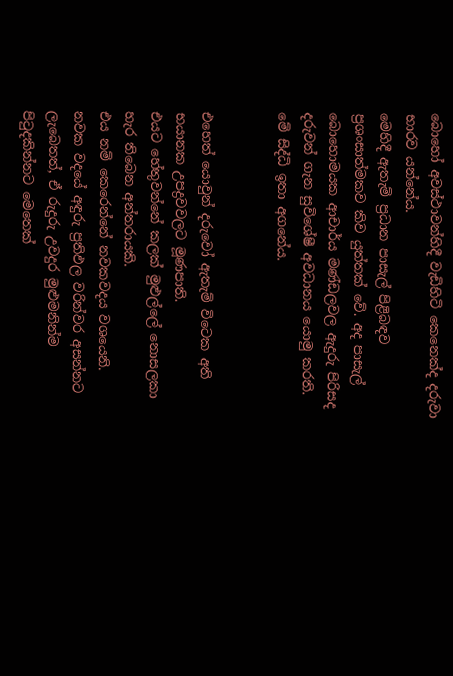බොහෝ අවස්ථාවන්හිදී වැඩිහිටි කෙනෙක්ද දරුවා භාරව යන්නේය.
මෙහිදී ඇතැම් ප්‍රධාන පාසැල් පිළිබඳව ප්‍රශංසාත්මකව කිව යුත්තක් වේ. අද පාසැල් බොහොමයක ආචාර්ය මණ්ඩලවල ඇදුරු පිරිසද දරුවන් ගැන සුවිශේෂී අවධානය යොමු කරති.
මේ සිද්ධි ඉතා අගනේය.


එහෙත් යොවුන් දරුවෝ ඇතැම් විටෙක අති භයානක උපද්‍රවවලට මූණපාති.
එයට හේතුවන්නේ කලක් මුළුල්ලේ නොසලකා හැර තිබෙන අන්තරායකි.
එය නම් කෙරෙන්නේ නවකවදය වශයෙනි.
නවක වදයේ අඳුරු ප්‍රතිඵල වරින්වර අසන්නට ලැබෙතත්, ඒ රුදුරු උවදුර මුළුමනින්ම පිටුදකින්නට මෙතෙක්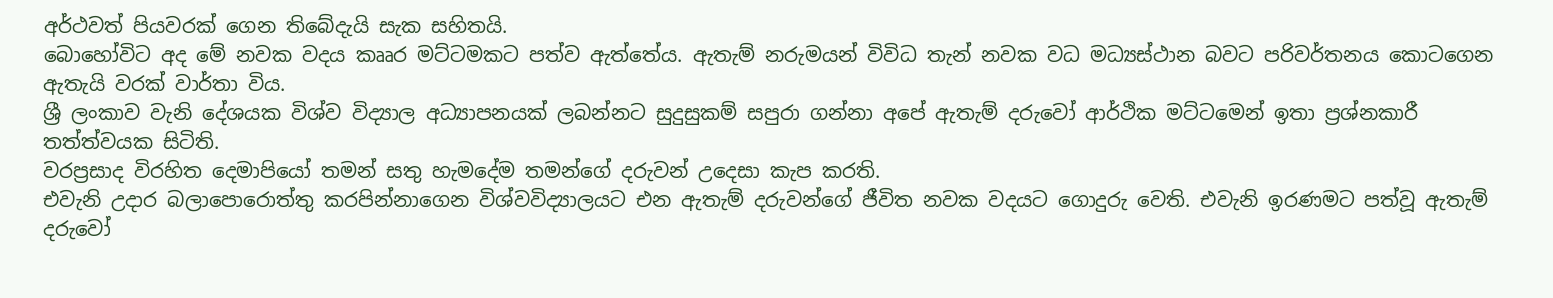අර්ථවත් පියවරක් ගෙන තිබේදැයි සැක සහිතයි.
බොහෝවිට අද මේ නවක වදය කෲර මට්ටමකට පත්ව ඇත්තේය. ඇතැම් නරුමයන් විවිධ තැන් නවක වධ මධ්‍යස්ථාන බවට පරිවර්තනය කොටගෙන ඇතැයි වරක් වාර්තා විය.
ශ්‍රී ලංකාව වැනි දේශයක විශ්ව විද්‍යාල අධ්‍යාපනයක් ලබන්නට සුදුසුකම් සපුරා ගන්නා අපේ ඇතැම් දරුවෝ ආර්ථික මට්ටමෙන් ඉතා ප්‍රශ්නකාරී තත්ත්වයක සිටිති.
වරප්‍රසාද විරහිත දෙමාපියෝ තමන් සතු හැමදේම තමන්ගේ දරුවන් උදෙසා කැප කරති.
එවැනි උදාර බලාපොරොත්තු කරපින්නාගෙන විශ්වවිද්‍යාලයට එන ඇතැම් දරුවන්ගේ ජීවිත නවක වදයට ගොදුරු වෙති. එවැනි ඉරණමට පත්වූ ඇතැම් දරුවෝ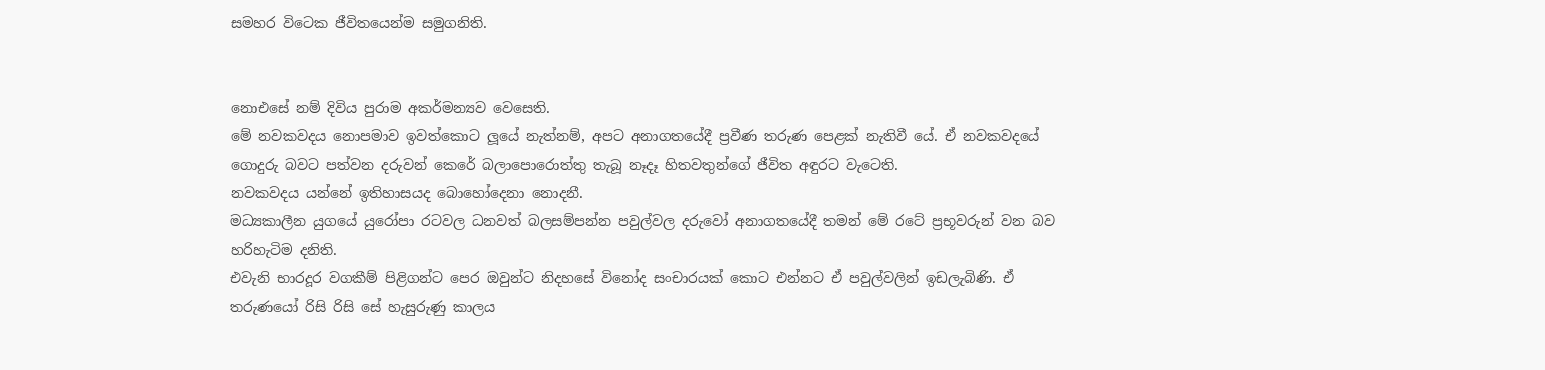සමහර විටෙක ජීවිතයෙන්ම සමුගනිති.


නොඑසේ නම් දිවිය පුරාම අකර්මන්‍යව වෙසෙති.
මේ නවකවදය නොපමාව ඉවත්කොට ලූයේ නැත්නම්, අපට අනාගතයේදී ප්‍රවීණ තරුණ පෙළක් නැතිවී යේ. ඒ නවකවදයේ ගොදුරු බවට පත්වන දරුවන් කෙරේ බලාපොරොත්තු තැබූ නෑදෑ හිතවතුන්ගේ ජීවිත අඳුරට වැටෙති.
නවකවදය යන්නේ ඉතිහාසයද බොහෝදෙනා නොදනී.
මධ්‍යකාලීන යුගයේ යුරෝපා රටවල ධනවත් බලසම්පන්න පවුල්වල දරුවෝ අනාගතයේදී තමන් මේ රටේ ප්‍රභූවරුන් වන බව හරිහැටිම දනිති.
එවැනි භාරදූර වගකීම් පිළිගන්ට පෙර ඔවුන්ට නිදහසේ විනෝද සංචාරයක් කොට එන්නට ඒ පවුල්වලින් ඉඩලැබිණි. ඒ තරුණයෝ රිසි රිසි සේ හැසුරුණු කාලය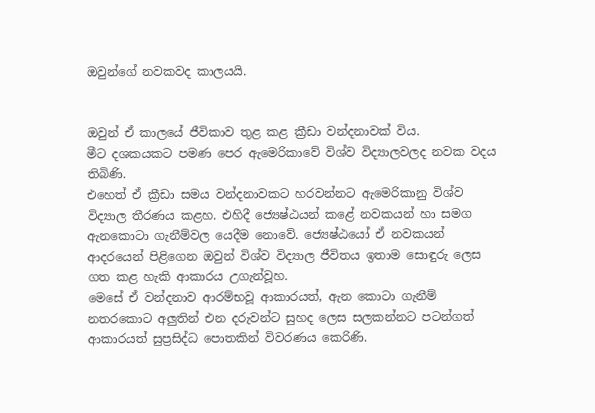ඔවුන්ගේ නවකවද කාලයයි.


ඔවුන් ඒ කාලයේ ජීවිකාව තුළ කළ ක්‍රීඩා වන්දනාවක් විය.
මීට දශකයකට පමණ පෙර ඇමෙරිකාවේ විශ්ව විද්‍යාලවලද නවක වදය තිබිණි.
එහෙත් ඒ ක්‍රීඩා සමය වන්දනාවකට හරවන්නට ඇමෙරිකානු විශ්ව විද්‍යාල තීරණය කළහ. එහිදී ජ්‍යෙෂ්ඨයන් කළේ නවකයන් හා සමග ඇනකොටා ගැනීම්වල යෙදීම නොවේ. ජ්‍යෙෂ්ඨයෝ ඒ නවකයන් ආදරයෙන් පිළිගෙන ඔවුන් විශ්ව විද්‍යාල ජීවිතය ඉතාම සොඳුරු ලෙස ගත කළ හැකි ආකාරය උගැන්වූහ.
මෙසේ ඒ වන්දනාව ආරම්භවූ ආකාරයත්, ඇන කොටා ගැනීම් නතරකොට අලුතින් එන දරුවන්ට සුහද ලෙස සලකන්නට පටන්ගත් ආකාරයත් සුප්‍රසිද්ධ පොතකින් විවරණය කෙරිණි.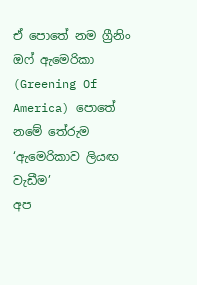ඒ පොතේ නම ග්‍රීනිං ඔෆ් ඇමෙරිකා (Greening Of America) පොතේ නමේ තේරුම ‘ඇමෙරිකාව ලියඟ වැඩීම’
අප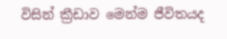විසින් ක්‍රීඩාව මෙන්ම ජීවිතයද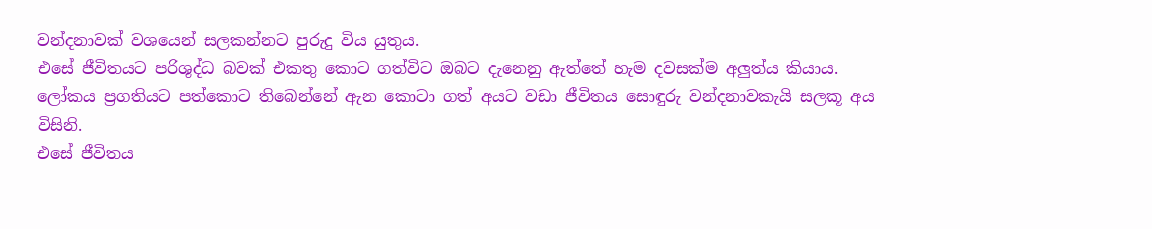වන්දනාවක් වශයෙන් සලකන්නට පුරුදු විය යුතුය.
එසේ ජීවිතයට පරිශුද්ධ බවක් එකතු කොට ගත්විට ඔබට දැනෙනු ඇත්තේ හැම දවසක්ම අලුත්ය කියාය.
ලෝකය ප්‍රගතියට පත්කොට තිබෙන්නේ ඇන කොටා ගත් අයට වඩා ජීවිතය සොඳුරු වන්දනාවකැයි සලකූ අය විසිනි.
එසේ ජීවිතය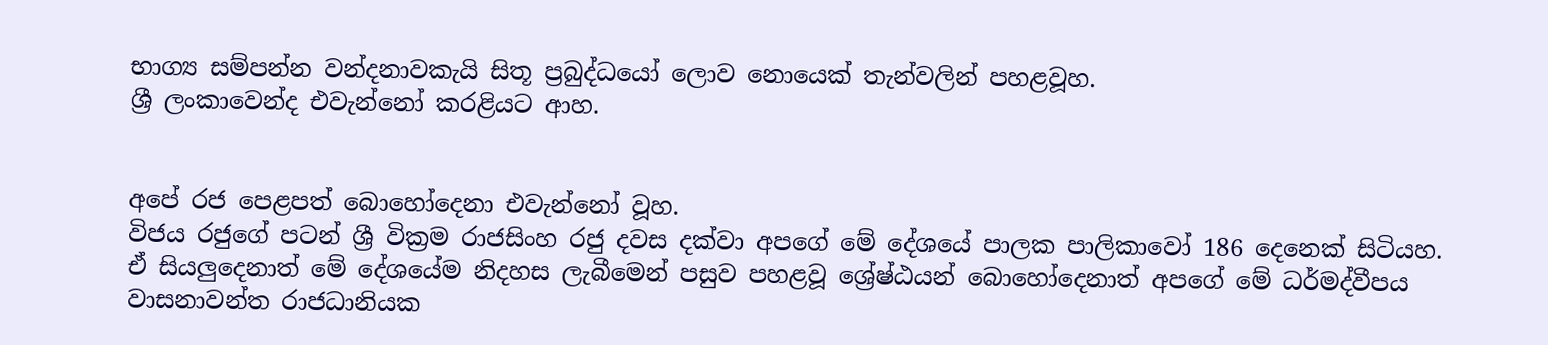භාග්‍ය සම්පන්න වන්දනාවකැයි සිතූ ප්‍රබුද්ධයෝ ලොව නොයෙක් තැන්වලින් පහළවූහ.
ශ්‍රී ලංකාවෙන්ද එවැන්නෝ කරළියට ආහ.


අපේ රජ පෙළපත් බොහෝදෙනා එවැන්නෝ වූහ.
විජය රජුගේ පටන් ශ්‍රී වික්‍රම රාජසිංහ රජු දවස දක්වා අපගේ මේ දේශයේ පාලක පාලිකාවෝ 186 දෙනෙක් සිටියහ.
ඒ සියලුදෙනාත් මේ දේශයේම නිදහස ලැබීමෙන් පසුව පහළවූ ශ්‍රේෂ්ඨයන් බොහෝදෙනාත් අපගේ මේ ධර්මද්වීපය වාසනාවන්ත රාජධානියක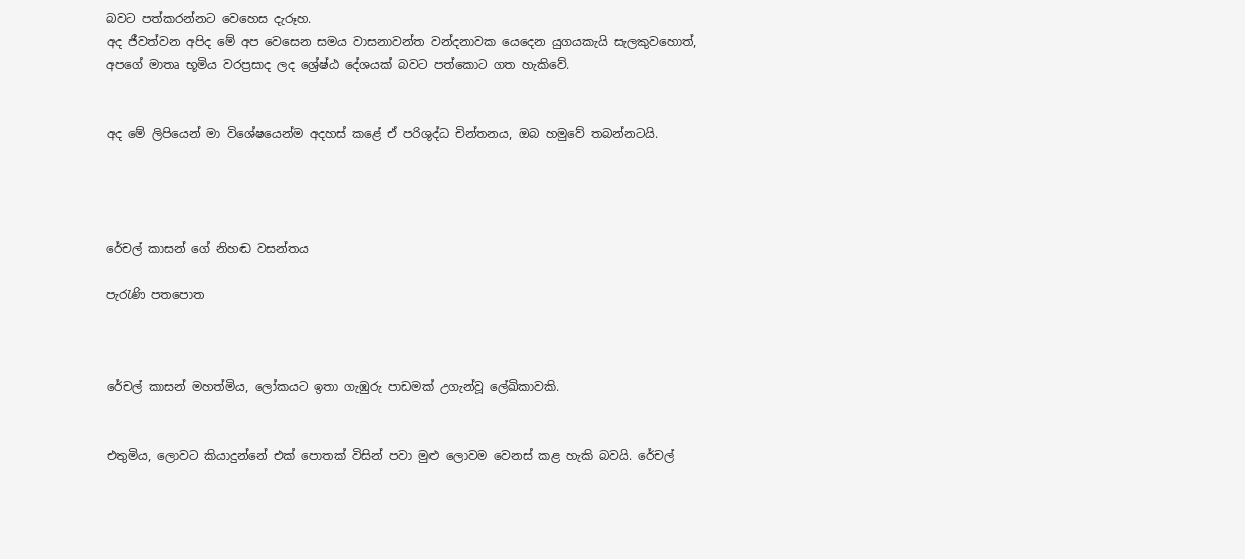බවට පත්කරන්නට වෙහෙස දැරූහ.
අද ජීවත්වන අපිද මේ අප වෙසෙන සමය වාසනාවන්ත වන්දනාවක යෙදෙන යුගයකැයි සැලකුවහොත්, අපගේ මාතෘ භූමිය වරප්‍රසාද ලද ශ්‍රේෂ්ඨ දේශයක් බවට පත්කොට ගත හැකිවේ.


අද මේ ලිපියෙන් මා විශේෂයෙන්ම අදහස් කළේ ඒ පරිශුද්ධ චින්තනය, ඔබ හමුවේ තබන්නටයි.




රේචල් කාසන් ගේ නිහඬ වසන්තය

පැරැණි පතපොත



රේචල් කාසන් මහත්මිය, ලෝකයට ඉතා ගැඹුරු පාඩමක් උගැන්වූ ලේඛිකාවකි.


එතුමිය, ලොවට කියාදුන්නේ එක් පොතක් විසින් පවා මුළු ලොවම වෙනස් කළ හැකි බවයි. රේචල්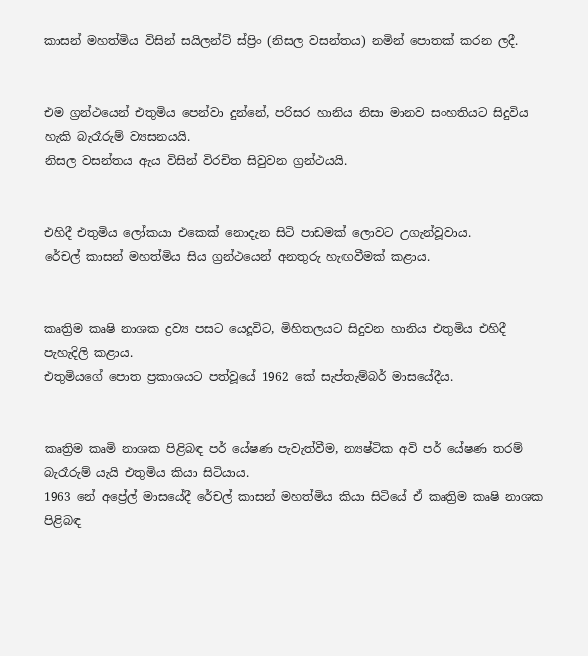කාසන් මහත්මිය විසින් සයිලන්ට් ස්ප්‍රිං (නිසල වසන්තය) නමින් පොතක් කරන ලදී.


එම ග්‍රන්ථයෙන් එතුමිය පෙන්වා දුන්නේ, පරිසර හානිය නිසා මානව සංහතියට සිදුවිය හැකි බැරෑරුම් ව්‍යසනයයි.
නිසල වසන්තය ඇය විසින් විරචිත සිවුවන ග්‍රන්ථයයි.


එහිදී එතුමිය ලෝකයා එකෙක් නොදැන සිටි පාඩමක් ලොවට උගැන්වූවාය.
රේචල් කාසන් මහත්මිය සිය ග්‍රන්ථයෙන් අනතුරු හැඟවීමක් කළාය.


කෘත්‍රිම කෘෂි නාශක ද්‍රව්‍ය පසට යෙදූවිට, මිහිතලයට සිදුවන හානිය එතුමිය එහිදී පැහැදිලි කළාය.
එතුමියගේ පොත ප්‍රකාශයට පත්වූයේ 1962 කේ සැප්තැම්බර් මාසයේදීය.


කෘත්‍රිම කෘමි නාශක පිළිබඳ පර් යේෂණ පැවැත්වීම, න්‍යෂ්ටික අවි පර් යේෂණ තරම් බැරෑරුම් යැයි එතුමිය කියා සිටියාය.
1963 නේ අප්‍රේල් මාසයේදී රේචල් කාසන් මහත්මිය කියා සිටියේ ඒ කෘත්‍රිම කෘෂි නාශක පිළිබඳ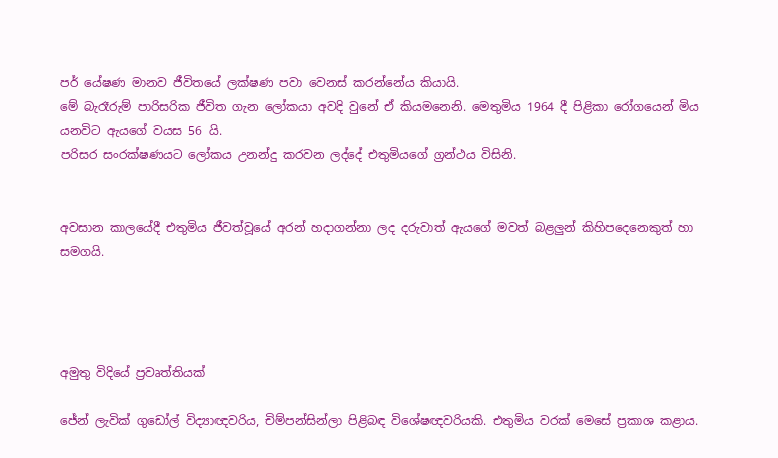පර් යේෂණ මානව ජීවිතයේ ලක්ෂණ පවා වෙනස් කරන්නේය කියායි.
මේ බැරෑරුම් පාරිසරික ජීවිත ගැන ලෝකයා අවදි වුනේ ඒ කියමනෙනි. මෙතුමිය 1964 දී පිළිකා රෝගයෙන් මිය යනවිට ඇයගේ වයස 56 යි.
පරිසර සංරක්ෂණයට ලෝකය උනන්දු කරවන ලද්දේ එතුමියගේ ග්‍රන්ථය විසිනි.


අවසාන කාලයේදී එතුමිය ජීවත්වූයේ අරන් හදාගන්නා ලද දරුවාත් ඇයගේ මවත් බළලුන් කිහිපදෙනෙකුත් හා සමගයි.




අමුතු විදියේ ප්‍රවෘත්තියක්

ජේන් ලැවික් ගුඩෝල් විද්‍යාඥවරිය, චිම්පන්සින්ලා පිළිබඳ විශේෂඥවරියකි. එතුමිය වරක් මෙසේ ප්‍රකාශ කළාය.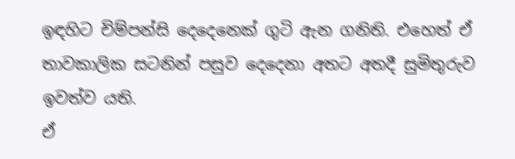ඉඳහිට චිම්පන්සි දෙදෙනෙක් ගුටි ඇන ගනිති. එහෙත් ඒ තාවකාලික සටනින් පසුව දෙදෙනා අතට අතදී සුමිතුරුව ඉවත්ව යති.
ඒ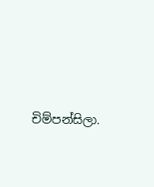චිම්පන්සිලා.